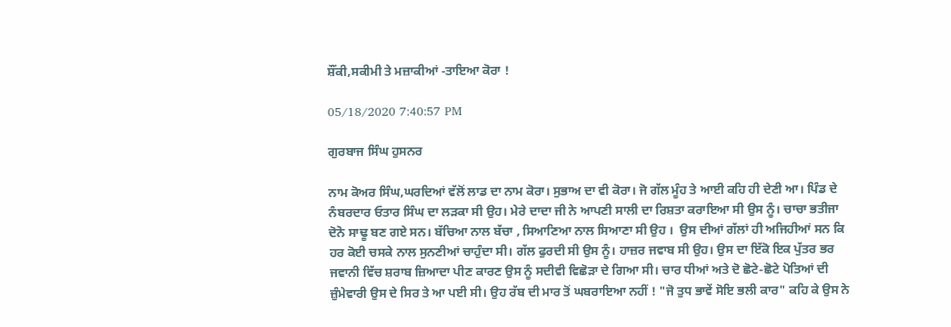ਸ਼ੌਂਕੀ,ਸਕੀਮੀ ਤੇ ਮਜ਼ਾਕੀਆਂ -ਤਾਇਆ ਕੋਰਾ !

05/18/2020 7:40:57 PM

ਗੁਰਬਾਜ ਸਿੰਘ ਹੁਸਨਰ

ਨਾਮ ਕੋਅਰ ਸਿੰਘ,ਘਰਦਿਆਂ ਵੱਲੋਂ ਲਾਡ ਦਾ ਨਾਮ ਕੋਰਾ। ਸੁਭਾਅ ਦਾ ਵੀ ਕੋਰਾ। ਜੋ ਗੱਲ ਮੂੰਹ ਤੇ ਆਈ ਕਹਿ ਹੀ ਦੇਣੀ ਆ। ਪਿੰਡ ਦੇ ਨੰਬਰਦਾਰ ਓਤਾਰ ਸਿੰਘ ਦਾ ਲੜਕਾ ਸੀ ਉਹ। ਮੇਰੇ ਦਾਦਾ ਜੀ ਨੇ ਆਪਣੀ ਸਾਲੀ ਦਾ ਰਿਸ਼ਤਾ ਕਰਾਇਆ ਸੀ ਉਸ ਨੂੰ। ਚਾਚਾ ਭਤੀਜਾ ਦੋਨੋ ਸਾਢੂ ਬਣ ਗਏ ਸਨ। ਬੱਚਿਆ ਨਾਲ ਬੱਚਾ , ਸਿਆਣਿਆ ਨਾਲ ਸਿਆਣਾ ਸੀ ਉਹ ।  ਉਸ ਦੀਆਂ ਗੱਲਾਂ ਹੀ ਅਜਿਹੀਆਂ ਸਨ ਕਿ ਹਰ ਕੋਈ ਚਸਕੇ ਨਾਲ ਸੁਨਣੀਆਂ ਚਾਹੁੰਦਾ ਸੀ। ਗੱਲ ਫੁਰਦੀ ਸੀ ਉਸ ਨੂੰ। ਹਾਜ਼ਰ ਜਵਾਬ ਸੀ ਉਹ। ਉਸ ਦਾ ਇੱਕੋ ਇਕ ਪੁੱਤਰ ਭਰ ਜਵਾਨੀ ਵਿੱਚ ਸ਼ਰਾਬ ਜ਼ਿਆਦਾ ਪੀਣ ਕਾਰਣ ਉਸ ਨੂੰ ਸਦੀਵੀ ਵਿਛੋੜਾ ਦੇ ਗਿਆ ਸੀ। ਚਾਰ ਧੀਆਂ ਅਤੇ ਦੋ ਛੋਟੇ-ਛੋਟੇ ਪੋਤਿਆਂ ਦੀ ਜ਼ੁੰਮੇਵਾਰੀ ਉਸ ਦੇ ਸਿਰ ਤੇ ਆ ਪਈ ਸੀ। ਉਹ ਰੱਬ ਦੀ ਮਾਰ ਤੋਂ ਘਬਰਾਇਆ ਨਹੀਂ ! "ਜੋ ਤੁਧ ਭਾਵੇਂ ਸੋਇ ਭਲੀ ਕਾਰ" ਕਹਿ ਕੇ ਉਸ ਨੇ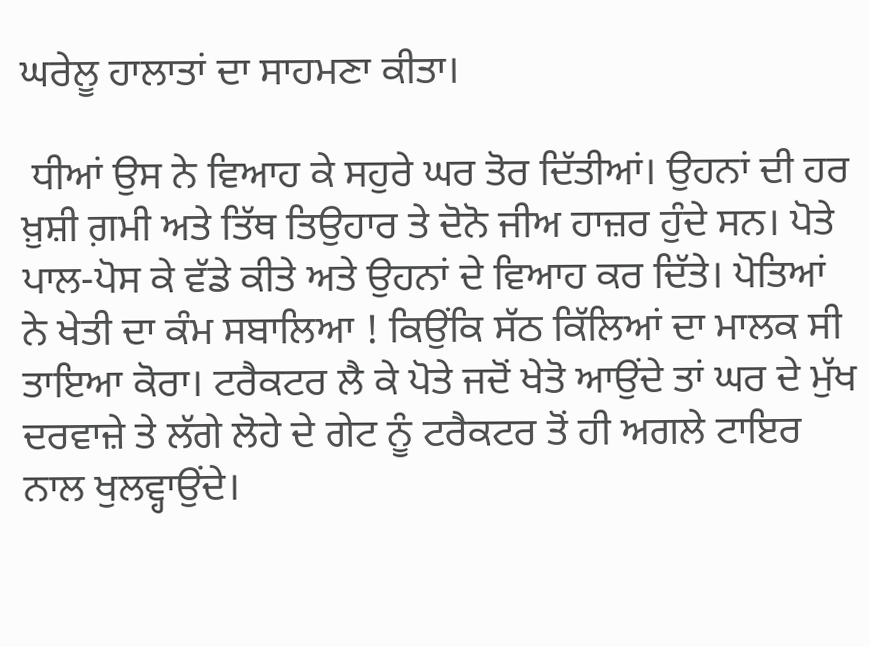ਘਰੇਲੂ ਹਾਲਾਤਾਂ ਦਾ ਸਾਹਮਣਾ ਕੀਤਾ।

 ਧੀਆਂ ਉਸ ਨੇ ਵਿਆਹ ਕੇ ਸਹੁਰੇ ਘਰ ਤੋਰ ਦਿੱਤੀਆਂ। ਉਹਨਾਂ ਦੀ ਹਰ ਖ਼ੁਸ਼ੀ ਗ਼ਮੀ ਅਤੇ ਤਿੱਥ ਤਿਉਹਾਰ ਤੇ ਦੋਨੋ ਜੀਅ ਹਾਜ਼ਰ ਹੁੰਦੇ ਸਨ। ਪੋਤੇ ਪਾਲ-ਪੋਸ ਕੇ ਵੱਡੇ ਕੀਤੇ ਅਤੇ ਉਹਨਾਂ ਦੇ ਵਿਆਹ ਕਰ ਦਿੱਤੇ। ਪੋਤਿਆਂ ਨੇ ਖੇਤੀ ਦਾ ਕੰਮ ਸਬਾਲਿਆ ! ਕਿਉਂਕਿ ਸੱਠ ਕਿੱਲਿਆਂ ਦਾ ਮਾਲਕ ਸੀ ਤਾਇਆ ਕੋਰਾ। ਟਰੈਕਟਰ ਲੈ ਕੇ ਪੋਤੇ ਜਦੋਂ ਖੇਤੋ ਆਉਂਦੇ ਤਾਂ ਘਰ ਦੇ ਮੁੱਖ ਦਰਵਾਜ਼ੇ ਤੇ ਲੱਗੇ ਲੋਹੇ ਦੇ ਗੇਟ ਨੂੰ ਟਰੈਕਟਰ ਤੋਂ ਹੀ ਅਗਲੇ ਟਾਇਰ ਨਾਲ ਖੁਲਵ੍ਹਾਉਂਦੇ।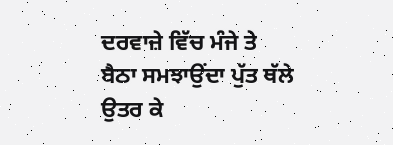ਦਰਵਾਜ਼ੇ ਵਿੱਚ ਮੰਜੇ ਤੇ ਬੈਠਾ ਸਮਝਾਉਂਦਾ ਪੁੱਤ ਥੱਲੇ ਉਤਰ ਕੇ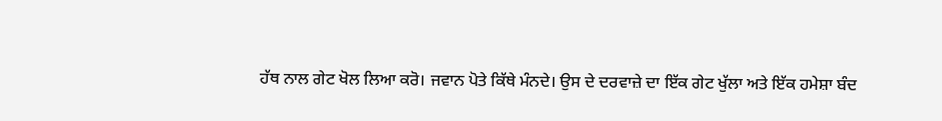ਹੱਥ ਨਾਲ ਗੇਟ ਖੋਲ ਲਿਆ ਕਰੋ। ਜਵਾਨ ਪੋਤੇ ਕਿੱਥੇ ਮੰਨਦੇ। ਉਸ ਦੇ ਦਰਵਾਜ਼ੇ ਦਾ ਇੱਕ ਗੇਟ ਖੁੱਲਾ ਅਤੇ ਇੱਕ ਹਮੇਸ਼ਾ ਬੰਦ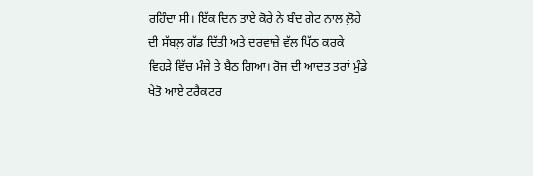ਰਹਿੰਦਾ ਸੀ। ਇੱਕ ਦਿਨ ਤਾਏ ਕੋਰੇ ਨੇ ਬੰਦ ਗੇਟ ਨਾਲ ਲ਼ੋਹੇ ਦੀ ਸੱਬਲ਼ ਗੱਡ ਦਿੱਤੀ ਅਤੇ ਦਰਵਾਜ਼ੇ ਵੱਲ ਪਿੱਠ ਕਰਕੇ ਵਿਹੜੇ ਵਿੱਚ ਮੰਜੇ ਤੇ ਬੈਠ ਗਿਆ। ਰੋਜ ਦੀ ਆਦਤ ਤਰਾਂ ਮੁੰਡੇ ਖੇਤੋ ਆਏ ਟਰੈਕਟਰ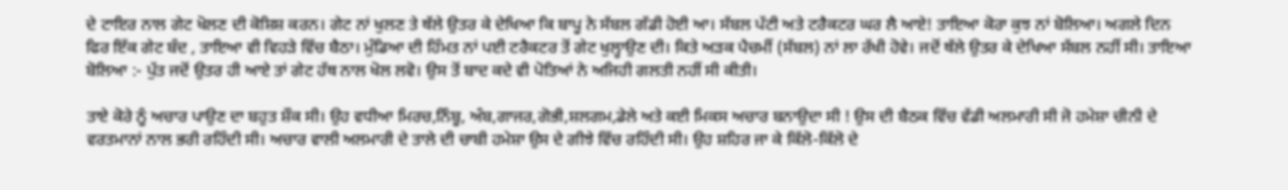ਦੇ ਟਾਇਰ ਨਾਲ ਗੇਟ ਖੋਲਣ ਦੀ ਕੋਸ਼ਿਸ਼ ਕਰਨ। ਗੇਟ ਨਾਂ ਖੁਲਣ ਤੇ ਥੱਲੇ ਉਤਰ ਕੇ ਦੇਖਿਆ ਕਿ ਬਾਪੂ ਨੇ ਸੱਬਲ ਗੱਡੀ ਹੋਈ ਆ। ਸੱਬਲ ਪੱਟੀ ਅਤੇ ਟਰੈਕਟਰ ਘਰ ਲੈ ਆਏ! ਤਾਇਆ ਕੋਰਾ ਕੁਝ ਨਾਂ ਬੋਲਿਆ। ਅਗਲੇ ਦਿਨ ਫਿਰ ਇੱਕ ਗੇਟ ਬੰਦ , ਤਾਇਆ ਵੀ ਵਿਹੜੇ ਵਿੱਚ ਬੈਠਾ। ਮੁੰਡਿਆ ਦੀ ਹਿੰਮਤ ਨਾਂ ਪਈ ਟਰੈਕਟਰ ਤੋਂ ਗੇਟ ਖੁਲ੍ਹਾਉਣ ਦੀ। ਕਿਤੇ ਅੜਕ ਪੈਚਮੀਂ (ਸੱਬਲ) ਨਾਂ ਲਾ ਰੱਖੀ ਹੋਵੇ। ਜਦੋਂ ਥੱਲੇ ਉਤਰ ਕੇ ਦੇਖਿਆ ਸੱਬਲ ਨਹੀਂ ਸੀ। ਤਾਇਆ ਬੋਲਿਆ :- ਪੁੱਤ ਜਦੋਂ ਉਤਰ ਹੀ ਆਏ ਤਾਂ ਗੇਟ ਹੱਥ ਨਾਲ ਖੋਲ ਲਵੋ। ਉਸ ਤੋਂ ਬਾਦ ਕਦੇ ਵੀ ਪੋਤਿਆਂ ਨੇ ਅਜਿਹੀ ਗਲਤੀ ਨਹੀਂ ਸੀ ਕੀਤੀ।

ਤਾਏ ਕੋਰੇ ਨੂੰ ਅਚਾਰ ਪਾਉਣ ਦਾ ਬਹੁਤ ਸ਼ੌਕ ਸੀ। ਉਹ ਵਧੀਆ ਮਿਰਚ,ਨਿੰਬੂ, ਅੰਬ,ਗਾਜਰ,ਗੋਭੀ,ਸ਼ਲਗਮ,ਡੇਲੇ ਅਤੇ ਕਈ ਮਿਕਸ ਅਚਾਰ ਬਨਾਉਦਾ ਸੀ ! ਉਸ ਦੀ ਬੈਠਕ ਵਿੱਚ ਵੱਡੀ ਅਲਮਾਰੀ ਸੀ ਜੋ ਹਮੇਸ਼ਾ ਚੀਨੀ ਦੇ ਵਰਤਮਾਨਾਂ ਨਾਲ ਭਰੀ ਰਹਿੰਦੀ ਸੀ। ਅਚਾਰ ਵਾਲੀ ਅਲਮਾਰੀ ਦੇ ਤਾਲੇ ਦੀ ਚਾਬੀ ਹਮੇਸ਼ਾ ਉਸ ਦੇ ਗੀਝੇ ਵਿੱਚ ਰਹਿੰਦੀ ਸੀ। ਉਹ ਸ਼ਹਿਰ ਜਾ ਕੇ ਕਿੱਲੋ-ਕਿੱਲੋ ਦੇ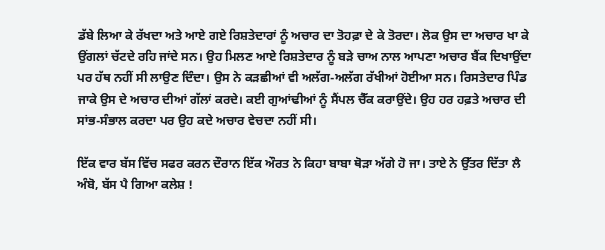ਡੱਬੇ ਲਿਆ ਕੇ ਰੱਖਦਾ ਅਤੇ ਆਏ ਗਏ ਰਿਸ਼ਤੇਦਾਰਾਂ ਨੂੰ ਅਚਾਰ ਦਾ ਤੋਹਫ਼ਾ ਦੇ ਕੇ ਤੋਰਦਾ। ਲੋਕ ਉਸ ਦਾ ਅਚਾਰ ਖਾ ਕੇ ਉਂਗਲਾਂ ਚੱਟਦੇ ਰਹਿ ਜਾਂਦੇ ਸਨ। ਉਹ ਮਿਲਣ ਆਏ ਰਿਸ਼ਤੇਦਾਰ ਨੂੰ ਬੜੇ ਚਾਅ ਨਾਲ ਆਪਣਾ ਅਚਾਰ ਬੈਂਕ ਦਿਖਾਉਂਦਾ ਪਰ ਹੱਥ ਨਹੀਂ ਸੀ ਲਾਉਣ ਦਿੰਦਾ। ਉਸ ਨੇ ਕੜਛੀਆਂ ਵੀ ਅਲੱਗ-ਅਲੱਗ ਰੱਖੀਆਂ ਹੋਈਆ ਸਨ। ਰਿਸਤੇਦਾਰ ਪਿੰਡ ਜਾਕੇ ਉਸ ਦੇ ਅਚਾਰ ਦੀਆਂ ਗੱਲਾਂ ਕਰਦੇ। ਕਈ ਗੁਆਂਢੀਆਂ ਨੂੰ ਸੈਂਪਲ ਚੈੱਕ ਕਰਾਉਂਦੇ। ਉਹ ਹਰ ਹਫ਼ਤੇ ਅਚਾਰ ਦੀ ਸਾਂਭ-ਸੰਭਾਲ ਕਰਦਾ ਪਰ ਉਹ ਕਦੇ ਅਚਾਰ ਵੇਚਦਾ ਨਹੀਂ ਸੀ।

ਇੱਕ ਵਾਰ ਬੱਸ ਵਿੱਚ ਸਫਰ ਕਰਨ ਦੌਰਾਨ ਇੱਕ ਔਰਤ ਨੇ ਕਿਹਾ ਬਾਬਾ ਥੋੜਾ ਅੱਗੇ ਹੋ ਜਾ। ਤਾਏ ਨੇ ਉੱਤਰ ਦਿੱਤਾ ਲੈ ਅੰਬੋ, ਬੱਸ ਪੈ ਗਿਆ ਕਲੇਸ਼ !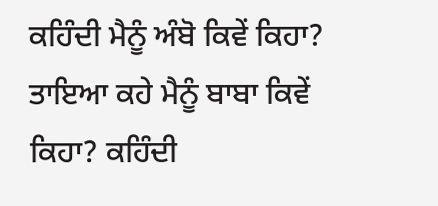ਕਹਿੰਦੀ ਮੈਨੂੰ ਅੰਬੋ ਕਿਵੇਂ ਕਿਹਾ? ਤਾਇਆ ਕਹੇ ਮੈਨੂੰ ਬਾਬਾ ਕਿਵੇਂ ਕਿਹਾ? ਕਹਿੰਦੀ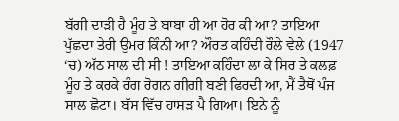ਬੱਗੀ ਦਾੜੀ ਹੈ ਮੂੰਹ ਤੇ ਬਾਬਾ ਹੀ ਆ ਹੋਰ ਕੀ ਆ? ਤਾਇਆ ਪੁੱਛਦਾ ਤੇਰੀ ਉਮਰ ਕਿੰਨੀ ਆ? ਔਰਤ ਕਹਿੰਦੀ ਰੌਲੇ ਵੇਲੇ (1947 ‘ਚ) ਅੱਠ ਸਾਲ ਦੀ ਸੀ ! ਤਾਇਆ ਕਹਿੰਦਾ ਲਾ ਕੇ ਸਿਰ ਤੇ ਕਲਫ਼ ਮੂੰਹ ਤੇ ਕਰਕੇ ਰੰਗ ਰੋਗਨ ਗੀਗੀ ਬਣੀ ਫਿਰਦੀ ਆ, ਮੈਂ ਤੈਥੋਂ ਪੰਜ ਸਾਲ ਛੋਟਾ। ਬੱਸ ਵਿੱਚ ਹਾਸੜ ਪੈ ਗਿਆ। ਇਨੇ ਨੂੰ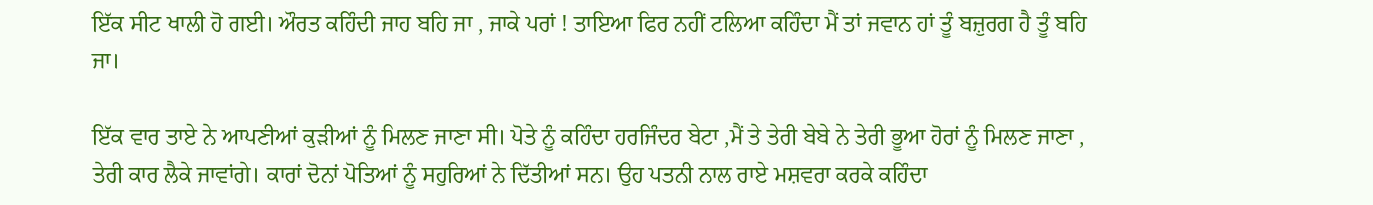ਇੱਕ ਸੀਟ ਖਾਲੀ ਹੋ ਗਈ। ਔਰਤ ਕਹਿੰਦੀ ਜਾਹ ਬਹਿ ਜਾ , ਜਾਕੇ ਪਰਾਂ ! ਤਾਇਆ ਫਿਰ ਨਹੀਂ ਟਲਿਆ ਕਹਿੰਦਾ ਮੈਂ ਤਾਂ ਜਵਾਨ ਹਾਂ ਤੂੰ ਬਜ਼ੁਰਗ ਹੈ ਤੂੰ ਬਹਿ ਜਾ।

ਇੱਕ ਵਾਰ ਤਾਏ ਨੇ ਆਪਣੀਆਂ ਕੁੜੀਆਂ ਨੂੰ ਮਿਲਣ ਜਾਣਾ ਸੀ। ਪੋਤੇ ਨੂੰ ਕਹਿੰਦਾ ਹਰਜਿੰਦਰ ਬੇਟਾ ,ਮੈਂ ਤੇ ਤੇਰੀ ਬੇਬੇ ਨੇ ਤੇਰੀ ਭੂਆ ਹੋਰਾਂ ਨੂੰ ਮਿਲਣ ਜਾਣਾ , ਤੇਰੀ ਕਾਰ ਲੈਕੇ ਜਾਵਾਂਗੇ। ਕਾਰਾਂ ਦੋਨਾਂ ਪੋਤਿਆਂ ਨੂੰ ਸਹੁਰਿਆਂ ਨੇ ਦਿੱਤੀਆਂ ਸਨ। ਉਹ ਪਤਨੀ ਨਾਲ ਰਾਏ ਮਸ਼ਵਰਾ ਕਰਕੇ ਕਹਿੰਦਾ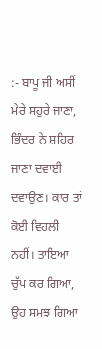:- ਬਾਪੂ ਜੀ ਅਸੀਂ ਮੇਰੇ ਸਹੁਰੇ ਜਾਣਾ, ਭਿੰਦਰ ਨੇ ਸ਼ਹਿਰ ਜਾਣਾ ਦਵਾਈ ਦਵਾਉਣ। ਕਾਰ ਤਾਂ ਕੋਈ ਵਿਹਲੀ ਨਹੀਂ। ਤਾਇਆ ਚੁੱਪ ਕਰ ਗਿਆ, ਉਹ ਸਮਝ ਗਿਆ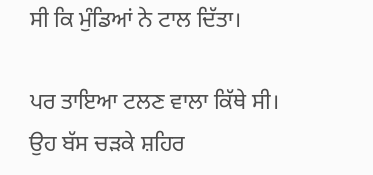ਸੀ ਕਿ ਮੁੰਡਿਆਂ ਨੇ ਟਾਲ ਦਿੱਤਾ।

ਪਰ ਤਾਇਆ ਟਲਣ ਵਾਲਾ ਕਿੱਥੇ ਸੀ। ਉਹ ਬੱਸ ਚੜਕੇ ਸ਼ਹਿਰ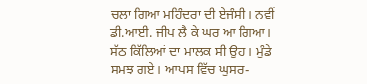ਚਲਾ ਗਿਆ ਮਹਿੰਦਰਾ ਦੀ ਏਜੰਸੀ। ਨਵੀਂ ਡੀ.ਆਈ. ਜੀਪ ਲੈ ਕੇ ਘਰ ਆ ਗਿਆ। ਸੱਠ ਕਿੱਲਿਆਂ ਦਾ ਮਾਲਕ ਸੀ ਉਹ। ਮੁੰਡੇ ਸਮਝ ਗਏ। ਆਪਸ ਵਿੱਚ ਘੁਸਰ-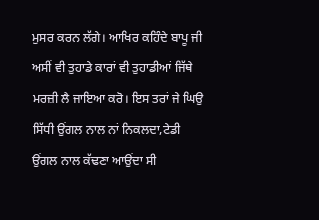ਮੁਸਰ ਕਰਨ ਲੱਗੇ। ਆਖਿਰ ਕਹਿੰਦੇ ਬਾਪੂ ਜੀ ਅਸੀਂ ਵੀ ਤੁਹਾਡੇ ਕਾਰਾਂ ਵੀ ਤੁਹਾਡੀਆਂ ਜਿੱਥੇ ਮਰਜ਼ੀ ਲੈ ਜਾਇਆ ਕਰੋ। ਇਸ ਤਰਾਂ ਜੇ ਘਿਉ ਸਿੱਧੀ ਉਂਗਲ ਨਾਲ ਨਾਂ ਨਿਕਲਦਾ,ਟੇਡੀ ਉਂਗਲ ਨਾਲ ਕੱਢਣਾ ਆਉਂਦਾ ਸੀ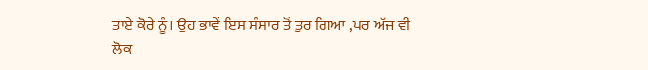ਤਾਏ ਕੋਰੇ ਨੂੰ। ਉਹ ਭਾਵੇਂ ਇਸ ਸੰਸਾਰ ਤੋਂ ਤੁਰ ਗਿਆ ,ਪਰ ਅੱਜ ਵੀ ਲੋਕ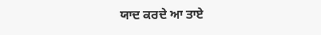ਯਾਦ ਕਰਦੇ ਆ ਤਾਏ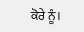ਕੋਰੇ ਨੂੰ।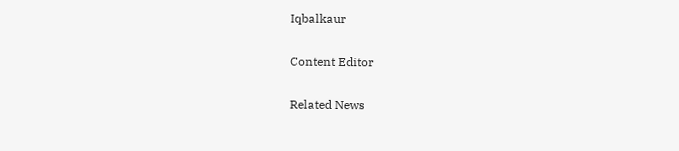Iqbalkaur

Content Editor

Related News